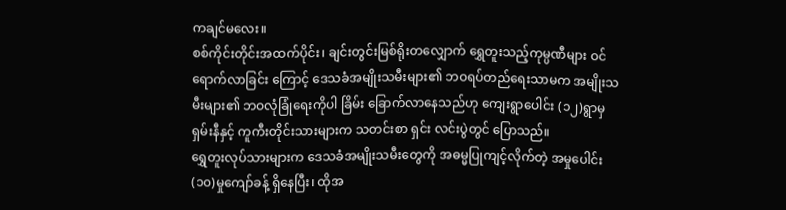ကချင်မလေး။
စစ်ကိုင်းတိုင်းအထက်ပိုင်း၊ ချင်းတွင်းမြစ်ရိုးတလျှောက် ရွှေတူးသည့်ကုမ္ပဏီများ ဝင်ရောက်လာခြင်း ကြောင့် ဒေသခံအမျိုးသမီးများ၏ ဘဝရပ်တည်ရေးသာမက အမျိုးသမီးများ၏ ဘဝလုံခြုံရေးကိုပါ ခြိမ်း ခြောက်လာနေသည်ဟု ကျေးရွာပေါင်း (၁၂)ရွာမှ ရှမ်းနီနှင့် ကူကီးတိုင်းသားများက သတင်းစာ ရှင်း လင်းပွဲတွင် ပြောသည်။
ရွှေတူးလုပ်သားများက ဒေသခံအမျိုးသမီးတွေကို အဓမ္မပြုကျင့်လိုက်တဲ့ အမှုပေါင်း(၁၀)မှုကျော်ခန့် ရှိနေပြီး၊ ထိုအ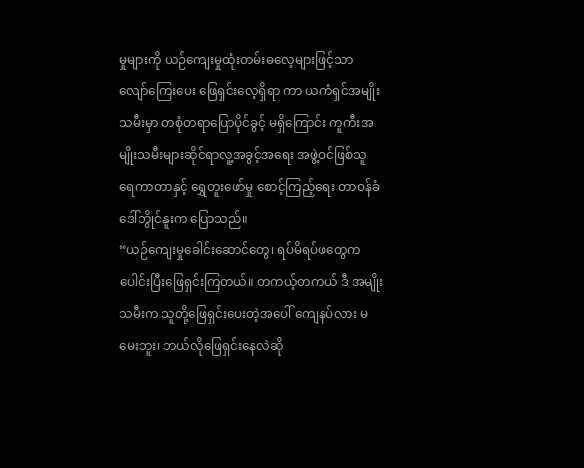မှုများကို ယဉ်ကျေးမှုထုံးတမ်းဓလေ့များဖြင့်သာ လျော်ကြေးပေး ဖြေရှင်းလေ့ရှိရာ ကာ ယကံရှင်အမျိုးသမီးမှာ တစုံတရာပြောပိုင်ခွင့် မရှိကြောင်း ကူကီးအမျိုးသမီးများဆိုင်ရာလူ့အခွင့်အရေး အဖွဲ့ဝင်ဖြစ်သူ ရေကာတာနှင့် ရွှေတူးဖော်မှု စောင့်ကြည့်ရေး တာဝန်ခံ ဒေါ်ဘွိုင်နူးက ပြောသည်။
“ယဉ်ကျေးမှုခေါင်းဆောင်တွေ၊ ရပ်မိရပ်ဖတွေက ပေါင်းပြီးဖြေရှင်းကြတယ်။ တကယ့်တကယ် ဒီ အမျိုးသမီးက သူတို့ဖြေရှင်းပေးတဲ့အပေါ် ကျေနပ်လား မမေးဘူး၊ ဘယ်လိုဖြေရှင်းနေလဲဆို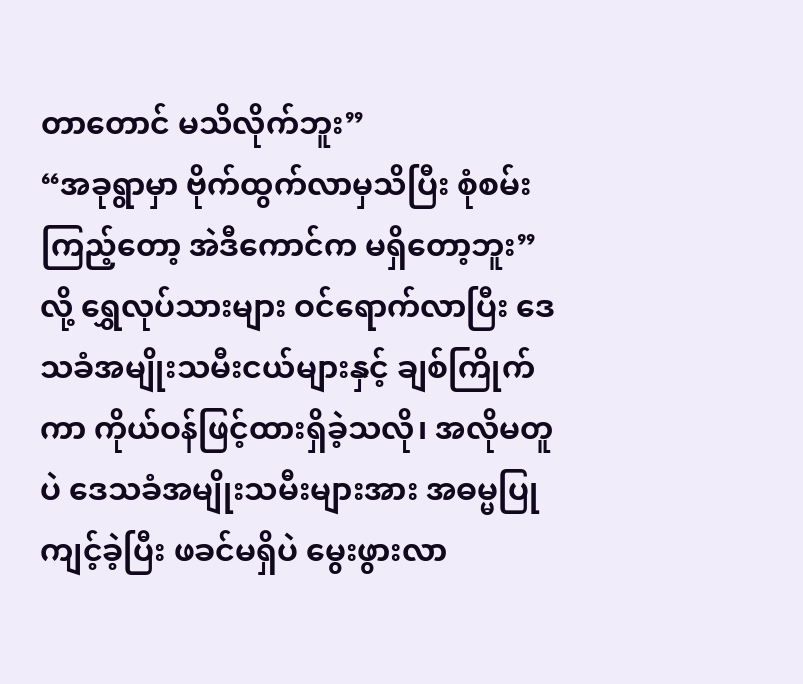တာတောင် မသိလိုက်ဘူး”
“အခုရွာမှာ ဗိုက်ထွက်လာမှသိပြီး စုံစမ်းကြည့်တော့ အဲဒီကောင်က မရှိတော့ဘူး”လို့ ရွှေလုပ်သားများ ဝင်ရောက်လာပြီး ဒေသခံအမျိုးသမီးငယ်များနှင့် ချစ်ကြိုက်ကာ ကိုယ်ဝန်ဖြင့်ထားရှိခဲ့သလို၊ အလိုမတူ ပဲ ဒေသခံအမျိုးသမီးများအား အဓမ္မပြုကျင့်ခဲ့ပြီး ဖခင်မရှိပဲ မွေးဖွားလာ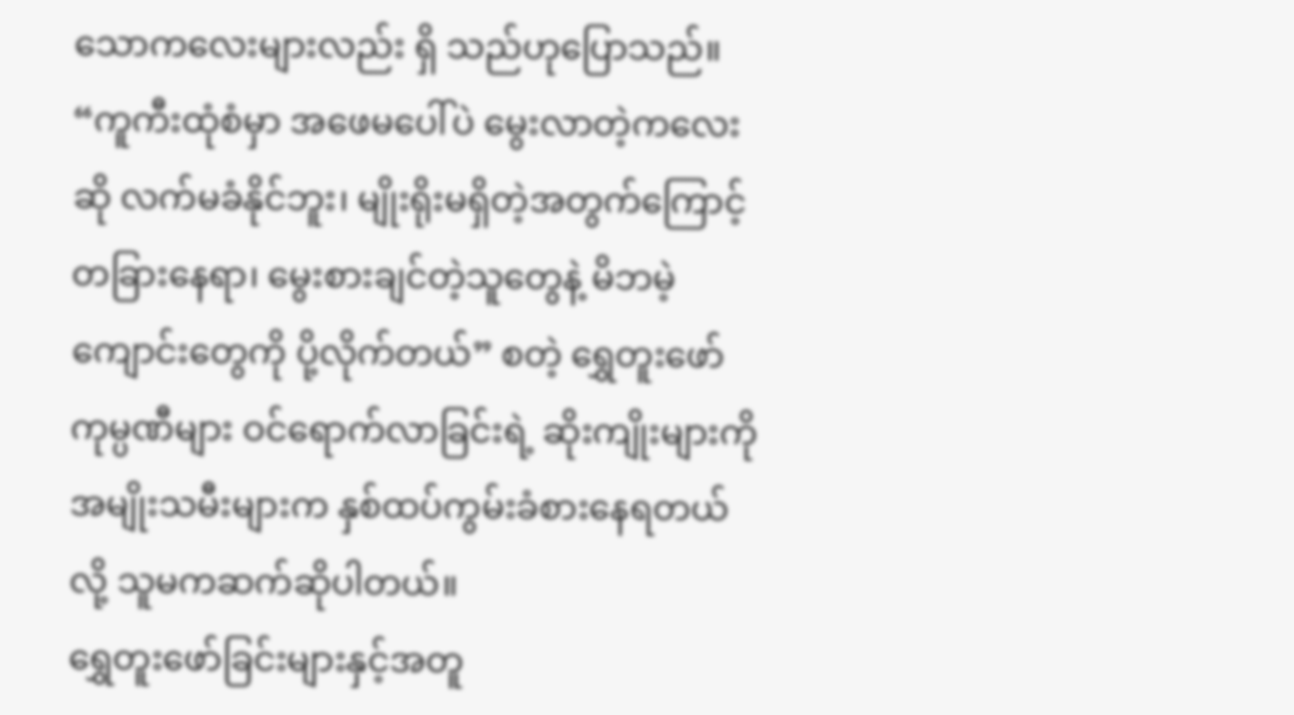သောကလေးများလည်း ရှိ သည်ဟုပြောသည်။
“ကူကီးထုံစံမှာ အဖေမပေါ်ပဲ မွေးလာတဲ့ကလေးဆို လက်မခံနိုင်ဘူး၊ မျိုးရိုးမရှိတဲ့အတွက်ကြောင့် တခြားနေရာ၊ မွေးစားချင်တဲ့သူတွေနဲ့ မိဘမဲ့ကျောင်းတွေကို ပို့လိုက်တယ်” စတဲ့ ရွှေတူးဖော် ကုမ္ပဏီများ ဝင်ရောက်လာခြင်းရဲ့ ဆိုးကျိုးများကို အမျိုးသမီးများက နှစ်ထပ်ကွမ်းခံစားနေရတယ်လို့ သူမကဆက်ဆိုပါတယ်။
ရွှေတူးဖော်ခြင်းများနှင့်အတူ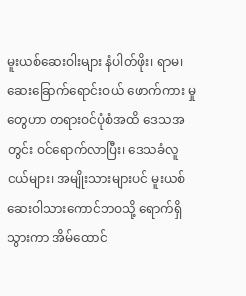မူးယစ်ဆေးဝါးများ နံပါတ်ဖိုး၊ ရာမ၊ ဆေးခြောက်ရောင်းဝယ် ဖောက်ကား မှုတွေဟာ တရားဝင်ပုံစံအထိ ဒေသအတွင်း ဝင်ရောက်လာပြီး၊ ဒေသခံလူငယ်များ၊ အမျိုးသားများပင် မူးယစ်ဆေးဝါသားကောင်ဘဝသို့ ရောက်ရှိသွားကာ အိမ်ထောင်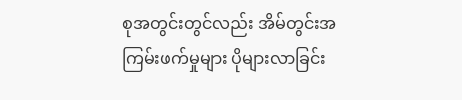စုအတွင်းတွင်လည်း အိမ်တွင်းအ ကြမ်းဖက်မှုများ ပိုများလာခြင်း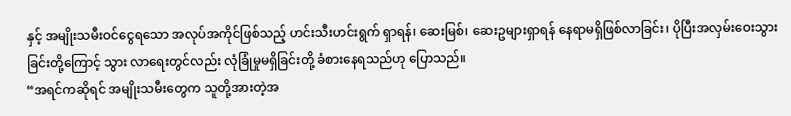နှင့် အမျိုးသမီးဝင်ငွေရသော အလုပ်အကိုင်ဖြစ်သည့် ဟင်းသီးဟင်းရွက် ရှာရန်၊ ဆေးမြစ်၊ ဆေးဥများရှာရန် နေရာမရှိဖြစ်လာခြင်း၊ ပိုပြီးအလှမ်းဝေးသွားခြင်းတို့ကြောင့် သွား လာရေးတွင်လည်း လုံခြုံမှုမရှိခြင်းတို့ ခံစားနေရသည်ဟု ပြောသည်။
“အရင်ကဆိုရင် အမျိုးသမီးတွေက သူတို့အားတဲ့အ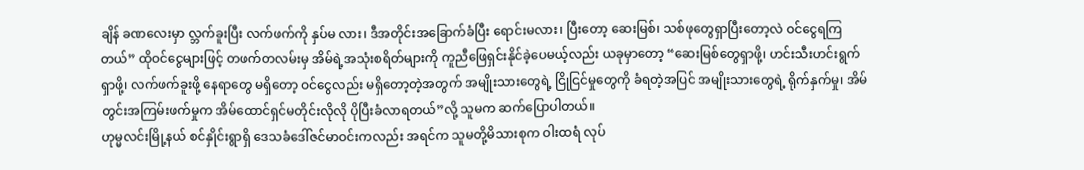ချိန် ခဏလေးမှာ လ္ဘက်ခူးပြီး လက်ဖက်ကို နှပ်မ လား၊ ဒီအတိုင်းအခြောက်ခံပြီး ရောင်းမလား၊ ပြီးတော့ ဆေးမြစ်၊ သစ်ဖုတွေရှာပြီးတော့လဲ ဝင်ငွေရကြ တယ်” ထိုဝင်ငွေများဖြင့် တဖက်တလမ်းမှ အိမ်ရဲ့အသုံးစရိတ်များကို ကူညီဖြေရှင်းနိုင်ခဲ့ပေမယ့်လည်း ယခုမှာတော့ “ဆေးမြစ်တွေရှာဖို့၊ ဟင်းသီးဟင်းရွက်ရှာဖို့၊ လက်ဖက်ခူးဖို့ နေရာတွေ မရှိတော့ ဝင်ငွေလည်း မရှိတော့တဲ့အတွက် အမျိုးသားတွေရဲ့ ငြိုငြင်မှုတွေကို ခံရတဲ့အပြင် အမျိုးသားတွေရဲ့ ရိုက်နှက်မှု၊ အိမ်တွင်းအကြမ်းဖက်မှုက အိမ်ထောင်ရှင်မတိုင်းလိုလို ပိုပြီးခံလာရတယ်”လို့ သူမက ဆက်ပြောပါတယ်။
ဟုမ္မလင်းမြို့နယ် စင်နှိုင်းရွာရှိ ဒေသခံဒေါ်ဇင်မာဝင်းကလည်း အရင်က သူမတို့မိသားစုက ဝါးထရံ လုပ်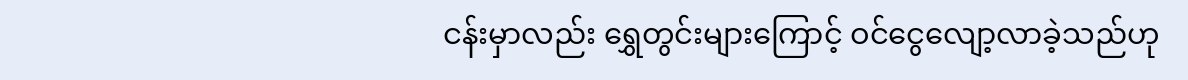ငန်းမှာလည်း ရွှေတွင်းများကြောင့် ဝင်ငွေလျော့လာခဲ့သည်ဟု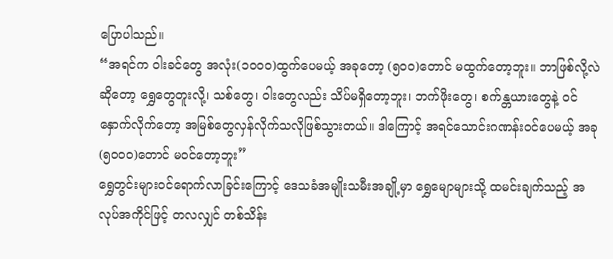ပြောပါသည်။
“အရင်က ဝါးခင်တွေ အလုံး(၁၀၀၀)ထွက်ပေမယ့် အခုတော့ (၅၀၀)တောင် မထွက်တော့ဘူး။ ဘာဖြစ်လို့လဲဆိုတော့ ရွှေတွေတူးလို့၊ သစ်တွေ၊ ဝါးတွေလည်း သိပ်မရှိတော့ဘူး၊ ဘက်ဖိုးတွေ၊ စက်န္တယားတွေနဲ့ ဝင်နှောက်လိုက်တော့ အမြစ်တွေလှန်လိုက်သလိုဖြစ်သွားတယ်။ ဒါကြောင့် အရင်သောင်းဂဏန်းဝင်ပေမယ့် အခု (၅၀၀၀)တောင် မဝင်တော့ဘူး”
ရွှေတွင်းများဝင်ရောက်လာခြင်းကြောင့် ဒေသခံအမျိုးသမီးအချို့မှာ ရွှေမျောများသို့ ထမင်းချက်သည့် အလုပ်အကိုင်ဖြင့် တလလျှင် တစ်သိန်း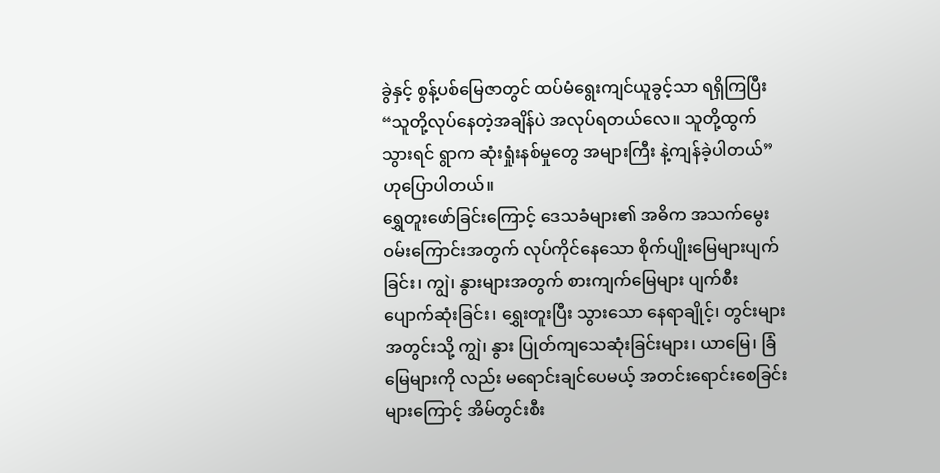ခွဲနှင့် စွန့်ပစ်မြေဇာတွင် ထပ်မံရွေးကျင်ယူခွင့်သာ ရရှိကြပြီး “သူတို့လုပ်နေတဲ့အချိန်ပဲ အလုပ်ရတယ်လေ။ သူတို့ထွက်သွားရင် ရွာက ဆုံးရှုံးနစ်မှုတွေ အများကြီး နဲ့ကျန်ခဲ့ပါတယ်” ဟုပြောပါတယ်။
ရွှေတူးဖော်ခြင်းကြောင့် ဒေသခံများ၏ အဓိက အသက်မွေးဝမ်းကြောင်းအတွက် လုပ်ကိုင်နေသော စိုက်ပျိုးမြေများပျက်ခြင်း၊ ကျွဲ၊ နွားများအတွက် စားကျက်မြေများ ပျက်စီးပျောက်ဆုံးခြင်း၊ ရွှေးတူးပြီး သွားသော နေရာချိုင့်၊ တွင်းများအတွင်းသို့ ကျွဲ၊ နွား ပြုတ်ကျသေဆုံးခြင်းများ၊ ယာမြေ၊ ခြံမြေများကို လည်း မရောင်းချင်ပေမယ့် အတင်းရောင်းစေခြင်းများကြောင့် အိမ်တွင်းစီး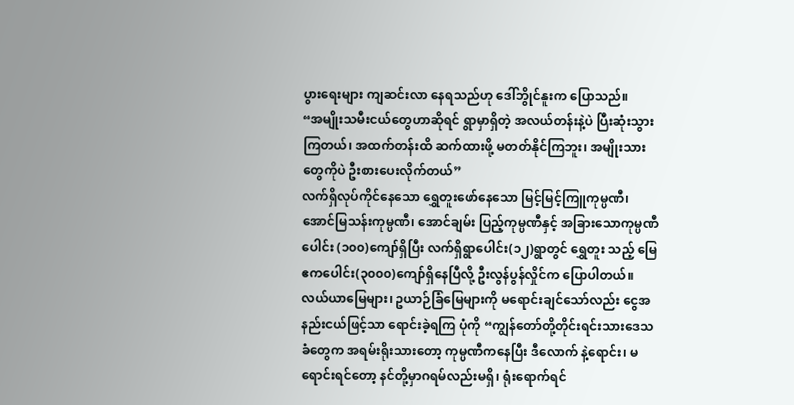ပွားရေးများ ကျဆင်းလာ နေရသည်ဟု ဒေါ်ဘွိုင်နူးက ပြောသည်။
“အမျိုးသမီးငယ်တွေဟာဆိုရင် ရွာမှာရှိတဲ့ အလယ်တန်းနဲ့ပဲ ပြီးဆုံးသွားကြတယ်၊ အထက်တန်းထိ ဆက်ထားဖို့ မတတ်နိုင်ကြဘူး၊ အမျိုးသားတွေကိုပဲ ဦးစားပေးလိုက်တယ်”
လက်ရှိလုပ်ကိုင်နေသော ရွှေတူးဖော်နေသော မြင့်မြင့်ကြူကုမ္ပဏီ၊ အောင်မြသန်းကုမ္ပဏီ၊ အောင်ချမ်း ပြည့်ကုမ္ပဏီနှင့် အခြားသောကုမ္ပဏီပေါင်း (၁၀၀)ကျော်ရှိပြီး လက်ရှိရွာပေါင်း(၁၂)ရွာတွင် ရွှေတူး သည့် မြေဧကပေါင်း(၃၀၀၀)ကျော်ရှိနေပြီလို့ ဦးလွန်ပွန်လှိုင်က ပြောပါတယ်။
လယ်ယာမြေများ၊ ဥယာဉ်ခြံမြေများကို မရောင်းချင်သော်လည်း ငွေအနည်းငယ်ဖြင့်သာ ရောင်းခဲ့ရကြ ပုံကို “ကျွန်တော်တို့တိုင်းရင်းသားဒေသခံတွေက အရမ်းရိုးသားတော့ ကုမ္ပဏီကနေပြီး ဒီလောက် နဲ့ရောင်း၊ မရောင်းရင်တော့ နင်တို့မှာဂရမ်လည်းမရှိ၊ ရုံးရောက်ရင်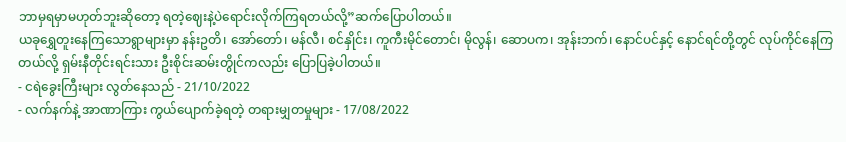ဘာမှရမှာမဟုတ်ဘူးဆိုတော့ ရတဲ့ဈေးနဲ့ပဲရောင်းလိုက်ကြရတယ်လို့”ဆက်ပြောပါတယ်။
ယခုရွှေတူးနေကြသောရွာများမှာ နန်းဥတိ၊ အော်တော်၊ မန်လီ၊ စင်နှိုင်း၊ ကူကီးမိုင်တောင်၊ မိုလွန်၊ ဆောပက၊ အုန်းဘက်၊ နောင်ပင်နှင့် နောင်ရင်တို့တွင် လုပ်ကိုင်နေကြတယ်လို့ ရှမ်းနီတိုင်းရင်းသား ဦးစိုင်းဆမ်းတွိုင်ကလည်း ပြောပြခဲ့ပါတယ်။
- ငရဲခွေးကြီးများ လွတ်နေသည် - 21/10/2022
- လက်နက်နဲ့ အာဏာကြား ကွယ်ပျောက်ခဲ့ရတဲ့ တရားမျှတမှုများ - 17/08/2022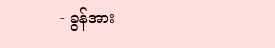- ခွန်အား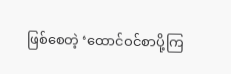ဖြစ်စေတဲ့ ‘ထောင်ဝင်စာပို့ကြ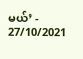မယ်’ - 27/10/2021